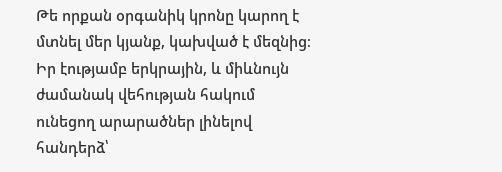Թե որքան օրգանիկ կրոնը կարող է մտնել մեր կյանք, կախված է մեզնից։ Իր էությամբ երկրային, և միևնույն ժամանակ վեհության հակում ունեցող արարածներ լինելով հանդերձ՝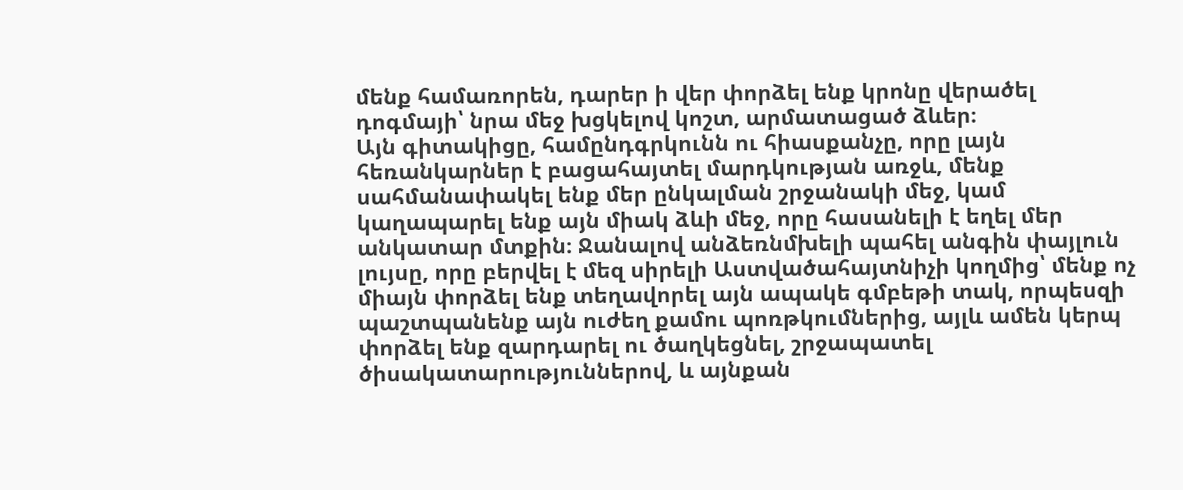մենք համառորեն, դարեր ի վեր փորձել ենք կրոնը վերածել դոգմայի՝ նրա մեջ խցկելով կոշտ, արմատացած ձևեր։
Այն գիտակիցը, համընդգրկունն ու հիասքանչը, որը լայն հեռանկարներ է բացահայտել մարդկության առջև, մենք սահմանափակել ենք մեր ընկալման շրջանակի մեջ, կամ կաղապարել ենք այն միակ ձևի մեջ, որը հասանելի է եղել մեր անկատար մտքին։ Ջանալով անձեռնմխելի պահել անգին փայլուն լույսը, որը բերվել է մեզ սիրելի Աստվածահայտնիչի կողմից՝ մենք ոչ միայն փորձել ենք տեղավորել այն ապակե գմբեթի տակ, որպեսզի պաշտպանենք այն ուժեղ քամու պոռթկումներից, այլև ամեն կերպ փորձել ենք զարդարել ու ծաղկեցնել, շրջապատել ծիսակատարություններով, և այնքան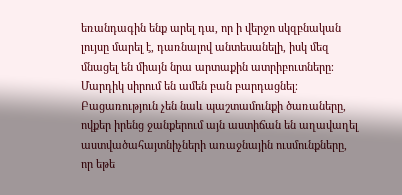եռանդագին ենք արել դա, որ ի վերջո սկզբնական լույսը մարել է, դառնալով անտեսանելի, իսկ մեզ մնացել են միայն նրա արտաքին ատրիբուտները։
Մարդիկ սիրում են ամեն բան բարդացնել։ Բացառություն չեն նաև պաշտամունքի ծառաները, ովքեր իրենց ջանքերում այն աստիճան են աղավաղել աստվածահայտնիչների առաջնային ուսմունքները, որ եթե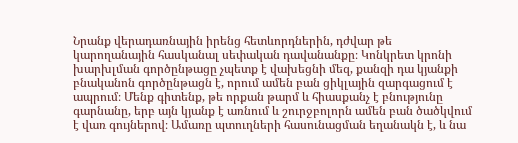Նրանք վերադառնային իրենց հետևորդներին, դժվար թե կարողանային հասկանալ սեփական դավանանքը։ Կոնկրետ կրոնի խարխլման գործընթացը չպետք է վախեցնի մեզ, քանզի դա կյանքի բնականոն գործընթացն է, որում ամեն բան ցիկլային զարգացում է ապրում։ Մենք գիտենք, թե որքան թարմ և հիասքանչ է բնությունը գարնանը, երբ այն կյանք է առնում և շուրջբոլորն ամեն բան ծածկվում է վառ գույներով։ Ամառը պտուղների հասունացման եղանակն է, և նա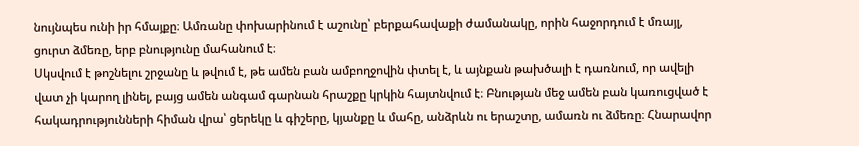նույնպես ունի իր հմայքը։ Ամռանը փոխարինում է աշունը՝ բերքահավաքի ժամանակը, որին հաջորդում է մռայլ, ցուրտ ձմեռը, երբ բնությունը մահանում է։
Սկսվում է թոշնելու շրջանը և թվում է, թե ամեն բան ամբողջովին փտել է, և այնքան թախծալի է դառնում, որ ավելի վատ չի կարող լինել, բայց ամեն անգամ գարնան հրաշքը կրկին հայտնվում է։ Բնության մեջ ամեն բան կառուցված է հակադրությունների հիման վրա՝ ցերեկը և գիշերը, կյանքը և մահը, անձրևն ու երաշտը, ամառն ու ձմեռը։ Հնարավոր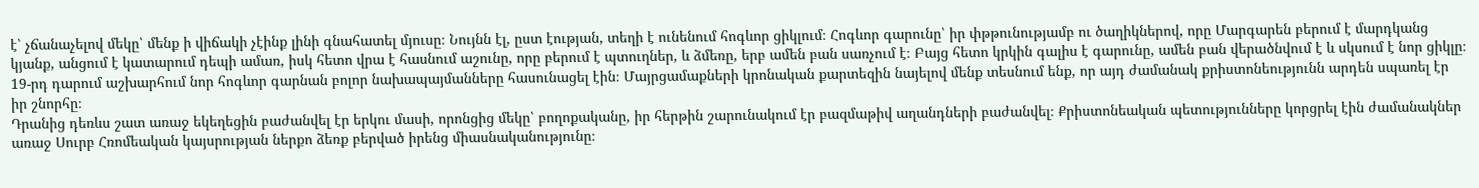է՝ չճանաչելով մեկը՝ մենք ի վիճակի չէինք լինի գնահատել մյուսը։ Նույնն էլ, ըստ էության, տեղի է ունենում հոգևոր ցիկլում։ Հոգևոր գարունը՝ իր փթթունությամբ ու ծաղիկներով, որը Մարգարեն բերում է մարդկանց կյանք, անցում է կատարում դեպի ամառ, իսկ հետո վրա է հասնում աշունը, որը բերում է պտուղներ, և ձմեռը, երբ ամեն բան սառչում է։ Բայց հետո կրկին գալիս է գարունը, ամեն բան վերածնվում է և սկսում է նոր ցիկլը։ 19-րդ դարում աշխարհում նոր հոգևոր գարնան բոլոր նախապայմանները հասունացել էին։ Մայրցամաքների կրոնական քարտեզին նայելով մենք տեսնում ենք, որ այդ ժամանակ քրիստոնեությունն արդեն սպառել էր իր շնորհը։
Դրանից դեռևս շատ առաջ եկեղեցին բաժանվել էր երկու մասի, որոնցից մեկը՝ բողոքականը, իր հերթին շարունակում էր բազմաթիվ աղանդների բաժանվել։ Քրիստոնեական պետությունները կորցրել էին ժամանակներ առաջ Սուրբ Հռոմեական կայսրության ներքո ձեռք բերված իրենց միասնականությունը։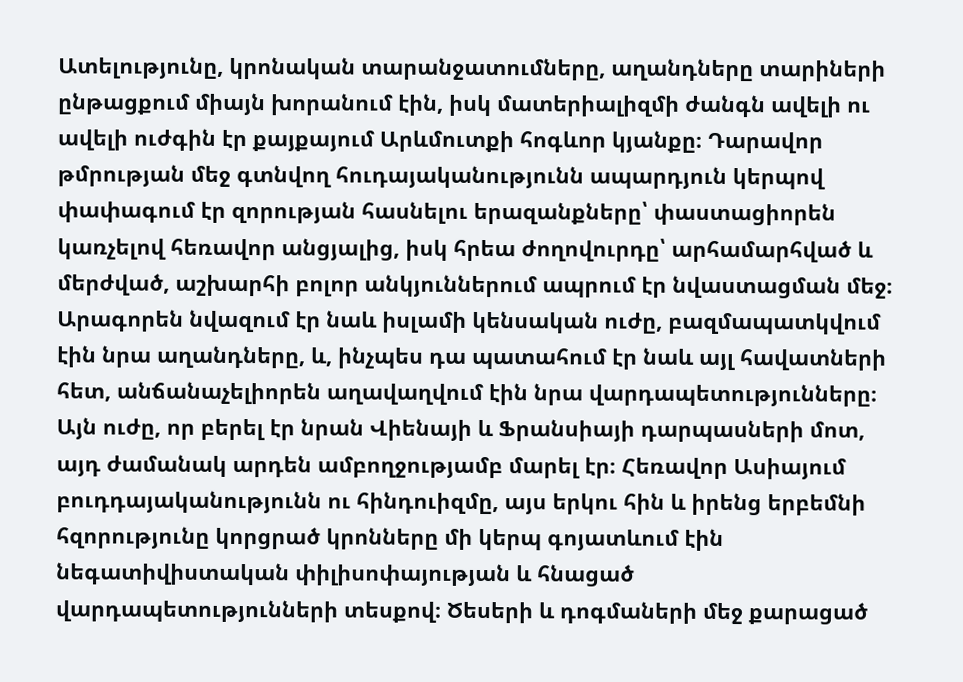Ատելությունը, կրոնական տարանջատումները, աղանդները տարիների ընթացքում միայն խորանում էին, իսկ մատերիալիզմի ժանգն ավելի ու ավելի ուժգին էր քայքայում Արևմուտքի հոգևոր կյանքը։ Դարավոր թմրության մեջ գտնվող հուդայականությունն ապարդյուն կերպով փափագում էր զորության հասնելու երազանքները՝ փաստացիորեն կառչելով հեռավոր անցյալից, իսկ հրեա ժողովուրդը՝ արհամարհված և մերժված, աշխարհի բոլոր անկյուններում ապրում էր նվաստացման մեջ։
Արագորեն նվազում էր նաև իսլամի կենսական ուժը, բազմապատկվում էին նրա աղանդները, և, ինչպես դա պատահում էր նաև այլ հավատների հետ, անճանաչելիորեն աղավաղվում էին նրա վարդապետությունները։ Այն ուժը, որ բերել էր նրան Վիենայի և Ֆրանսիայի դարպասների մոտ, այդ ժամանակ արդեն ամբողջությամբ մարել էր։ Հեռավոր Ասիայում բուդդայականությունն ու հինդուիզմը, այս երկու հին և իրենց երբեմնի հզորությունը կորցրած կրոնները մի կերպ գոյատևում էին նեգատիվիստական փիլիսոփայության և հնացած վարդապետությունների տեսքով։ Ծեսերի և դոգմաների մեջ քարացած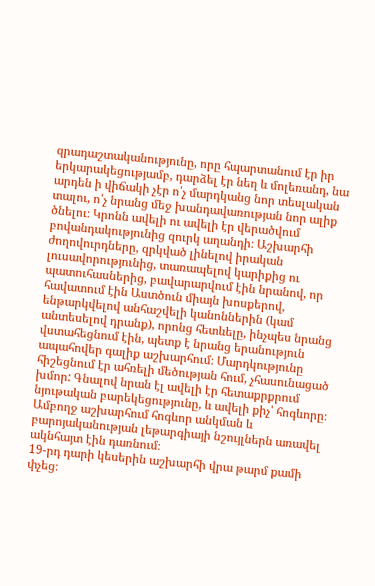զրադաշտականությունը, որը հպարտանում էր իր երկարակեցությամբ, դարձել էր նեղ և մոլեռանդ, նա արդեն ի վիճակի չէր ո՛չ մարդկանց նոր տեսլական տալու, ո՛չ նրանց մեջ խանդավառության նոր ալիք ծնելու։ Կրոնն ավելի ու ավելի էր վերածվում բովանդակությունից զուրկ աղանդի։ Աշխարհի ժողովուրդները, զրկված լինելով իրական լուսավորությունից, տառապելով կարիքից ու պատուհասներից, բավարարվում էին նրանով, որ հավատում էին Աստծուն միայն խոսքերով, ենթարկվելով անհաշվելի կանոններին (կամ անտեսելով դրանք), որոնց հետևելը, ինչպես նրանց վստահեցնում էին, պետք է նրանց երանություն ապահովեր գալիք աշխարհում։ Մարդկությունը հիշեցնում էր ահռելի մեծության հում, չհասունացած խմոր: Գնալով նրան էլ ավելի էր հետաքրքրում նյութական բարեկեցությունը, և ավելի քիչ՝ հոգևորը։ Ամբողջ աշխարհում հոգևոր անկման և բարոյականության լեթարգիայի նշույլներն առավել ակնհայտ էին դառնում։
19-րդ դարի կեսերին աշխարհի վրա թարմ քամի փչեց։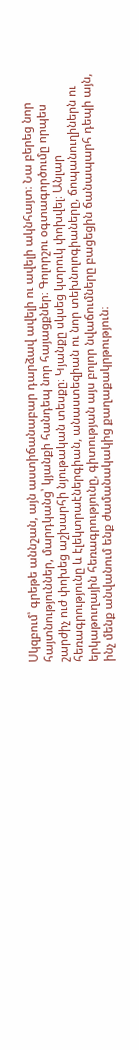Սկզբում՝ գրեթե աննշան, այն աստիճանաբար դարձավ ավելի ու ավելի ակնհայտ։ Նա բերեց նոր հայտնություններ, մարդկանց՝ կյանքի հանդեպ նոր հայացքներ։ Գոլորշու օգտագործումը որպես շարժիչ ուժ փոխեց աշխարհի նյութական տեսքը։ Կյանքը սկսեց կտրուկ փոխվել։ Անլար հեռագրությունը և էլեկտրաէներգիան, անաստեզիան ու նոր տեխնոլոգիաները, ճոպանուղիներն ու երկաթուղային հեռագրությունը, գիտության այս բոլոր նվաճումները բացեցին ճանապարհ դեպի այն, ինչ մենք անվանում ենք ժամանակակից քաղաքակրթություն։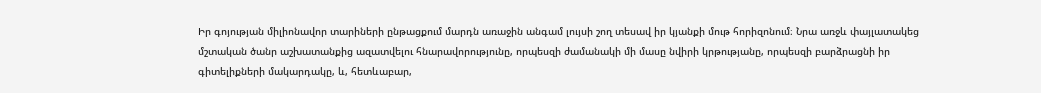Իր գոյության միլիոնավոր տարիների ընթացքում մարդն առաջին անգամ լույսի շող տեսավ իր կյանքի մութ հորիզոնում։ Նրա առջև փայլատակեց մշտական ծանր աշխատանքից ազատվելու հնարավորությունը, որպեսզի ժամանակի մի մասը նվիրի կրթությանը, որպեսզի բարձրացնի իր գիտելիքների մակարդակը, և, հետևաբար,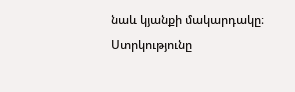նաև կյանքի մակարդակը։ Ստրկությունը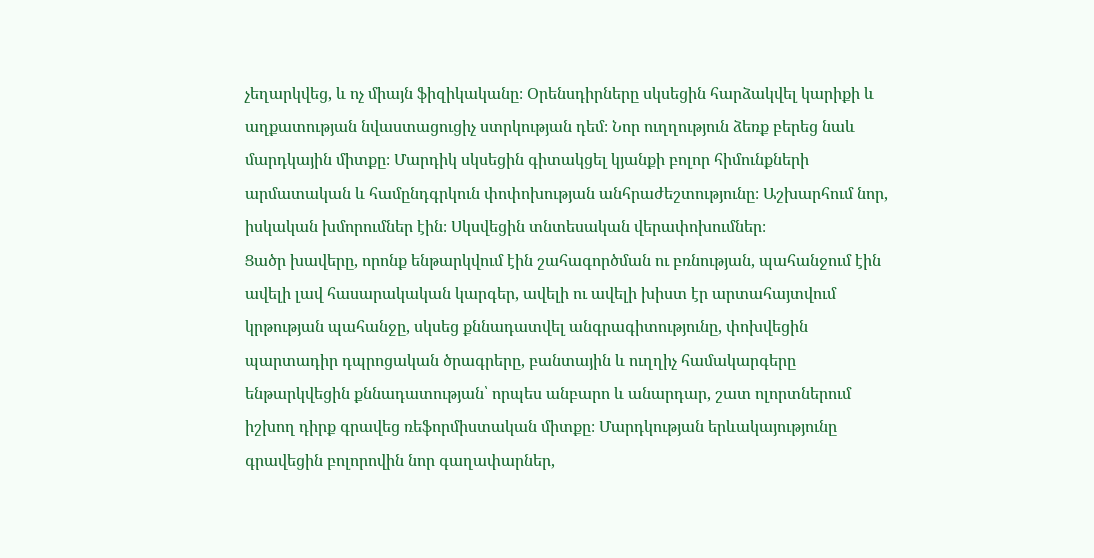չեղարկվեց, և ոչ միայն ֆիզիկականը։ Օրենսդիրները սկսեցին հարձակվել կարիքի և աղքատության նվաստացուցիչ ստրկության դեմ։ Նոր ուղղություն ձեռք բերեց նաև մարդկային միտքը։ Մարդիկ սկսեցին գիտակցել կյանքի բոլոր հիմունքների արմատական և համընդգրկուն փոփոխության անհրաժեշտությունը։ Աշխարհում նոր, իսկական խմորումներ էին։ Սկսվեցին տնտեսական վերափոխումներ։
Ցածր խավերը, որոնք ենթարկվում էին շահագործման ու բռնության, պահանջում էին ավելի լավ հասարակական կարգեր, ավելի ու ավելի խիստ էր արտահայտվում կրթության պահանջը, սկսեց քննադատվել անգրագիտությունը, փոխվեցին պարտադիր դպրոցական ծրագրերը, բանտային և ուղղիչ համակարգերը ենթարկվեցին քննադատության՝ որպես անբարո և անարդար, շատ ոլորտներում իշխող դիրք գրավեց ռեֆորմիստական միտքը։ Մարդկության երևակայությունը գրավեցին բոլորովին նոր գաղափարներ,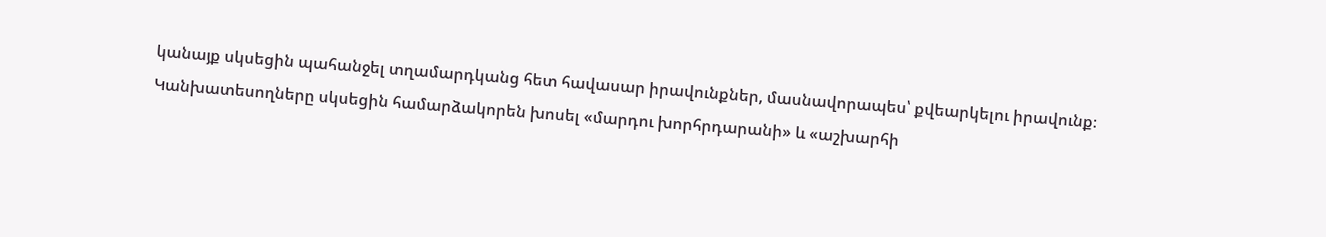կանայք սկսեցին պահանջել տղամարդկանց հետ հավասար իրավունքներ, մասնավորապես՝ քվեարկելու իրավունք։
Կանխատեսողները սկսեցին համարձակորեն խոսել «մարդու խորհրդարանի» և «աշխարհի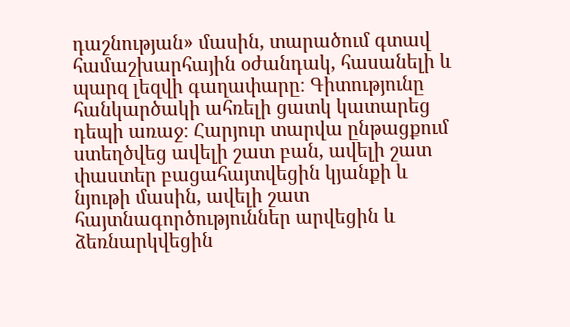դաշնության» մասին, տարածում գտավ համաշխարհային օժանդակ, հասանելի և պարզ լեզվի գաղափարը։ Գիտությունը հանկարծակի ահռելի ցատկ կատարեց դեպի առաջ։ Հարյուր տարվա ընթացքում ստեղծվեց ավելի շատ բան, ավելի շատ փաստեր բացահայտվեցին կյանքի և նյութի մասին, ավելի շատ հայտնագործություններ արվեցին և ձեռնարկվեցին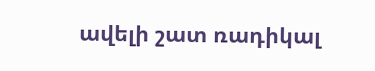ավելի շատ ռադիկալ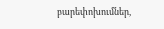բարեփոխումներ,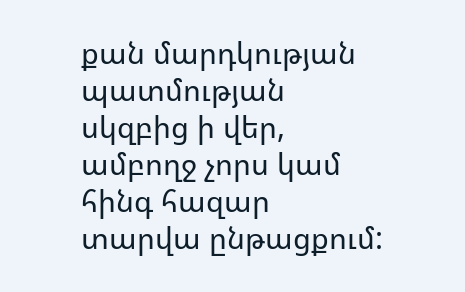քան մարդկության պատմության սկզբից ի վեր, ամբողջ չորս կամ հինգ հազար տարվա ընթացքում: